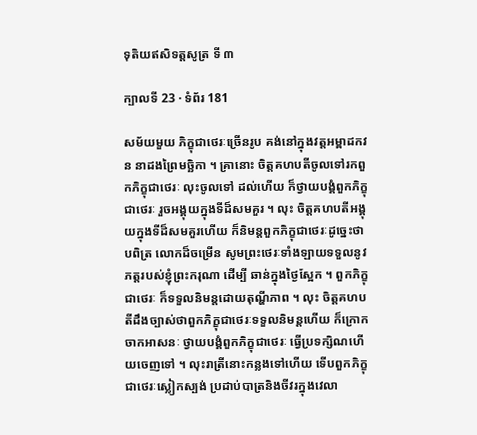ទុតិយឥសិទត្តសូត្រ ទី ៣

ក្បាលទី 23 · ទំព័រ 181

សម័យមួយ ភិក្ខុជាថេរៈច្រើនរូប គង់នៅក្នុងវត្តអម្ពាដកវន នាដងព្រៃមច្ឆិកា ។ គ្រានោះ ចិត្តគហបតីចូលទៅរកពួកភិក្ខុជាថេរៈ លុះចូលទៅ ដល់ហើយ ក៏ថ្វាយបង្គំពួកភិក្ខុជាថេរៈ រួចអង្គុយក្នុងទីដ៏សមគួរ ។ លុះ ចិត្តគហបតីអង្គុយក្នុងទីដ៏សមគួរហើយ ក៏និមន្តពួកភិក្ខុជាថេរៈដូច្នេះថា បពិត្រ លោកដ៏ចម្រើន សូមព្រះថេរៈទាំងឡាយទទួលនូវភត្តរបស់ខ្ញុំព្រះករុណា ដើម្បី ឆាន់ក្នុងថ្ងៃស្អែក ។ ពួកភិក្ខុជាថេរៈ ក៏ទទួលនិមន្តដោយតុណ្ហីភាព ។ លុះ ចិត្តគហបតីដឹងច្បាស់ថាពួកភិក្ខុជាថេរៈទទួលនិមន្តហើយ ក៏ក្រោកចាកអាសនៈ ថ្វាយបង្គំពួកភិក្ខុជាថេរៈ ធ្វើប្រទក្សិណហើយចេញទៅ ។ លុះរាត្រីនោះកន្លងទៅហើយ ទើបពួកភិក្ខុជាថេរៈស្លៀកស្បង់ ប្រដាប់បាត្រនិងចីវរក្នុងវេលា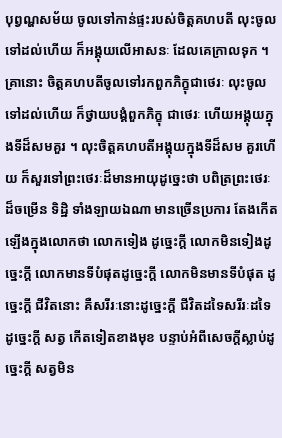បុព្វណ្ហសម័យ ចូលទៅកាន់ផ្ទះរបស់ចិត្តគហបតី លុះចូលទៅដល់ហើយ ក៏អង្គុយលើអាសនៈ ដែលគេក្រាលទុក ។ គ្រានោះ ចិត្តគហបតីចូលទៅរកពួកភិក្ខុជាថេរៈ លុះចូលទៅដល់ហើយ ក៏ថ្វាយបង្គំពួកភិក្ខុ ជាថេរៈ ហើយអង្គុយក្នុងទីដ៏សមគួរ ។ លុះចិត្តគហបតីអង្គុយក្នុងទីដ៏សម គួរហើយ ក៏សួរទៅព្រះថេរៈដ៏មានអាយុដូច្នេះថា បពិត្រព្រះថេរៈដ៏ចម្រើន ទិដ្ឋិ ទាំងឡាយឯណា មានច្រើនប្រការ តែងកើតឡើងក្នុងលោកថា លោកទៀង ដូច្នេះក្តី លោកមិនទៀងដូច្នេះក្តី លោកមានទីបំផុតដូច្នេះក្តី លោកមិនមានទីបំផុត ដូច្នេះក្តី ជីវិតនោះ គឺសរីរៈនោះដូច្នេះក្តី ជីវិតដទៃសរីរៈដទៃដូច្នេះក្តី សត្វ កើតទៀតខាងមុខ បន្ទាប់អំពីសេចក្តីស្លាប់ដូច្នេះក្តី សត្វមិន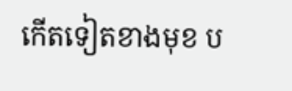កើតទៀតខាងមុខ ប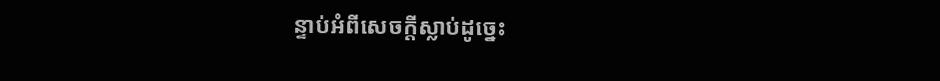ន្ទាប់អំពីសេចក្តីស្លាប់ដូច្នេះ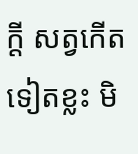ក្តី សត្វកើតទៀតខ្លះ មិ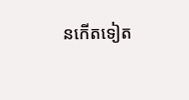នកើតទៀត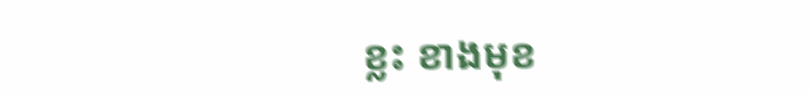ខ្លះ ខាងមុខ